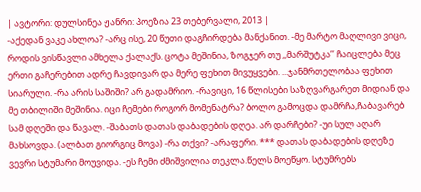| ავტორი: დულსინეა ჟანრი: პოეზია 23 თებერვალი, 2013 |
-აქედან ვაკე ახლოა? -არც ისე, 20 წუთი დაგჩირდება მანქანით. -მე მარტო მაღლივი ვიცი, როდის ვისწავლი ამხელა ქალაქს. ცოტა მეშინია, ზოგჯერ თუ ,,მარშუტკა’’ ჩაიცლება მეც ერთი გაჩერებით ადრე ჩავდივარ და მერე ფეხით მივუყვები. ...ჯანმრთელობაა ფეხით სიარული. -რა არის საშიში? არ გადამრიო. -რავიცი, 16 წლისები საზღვარგარეთ მიდიან და მე თბილიში მეშინია. იცი ჩემები როგორ მომენატრა? ბოლო გამოცდა დამრჩა,ჩაბავარებ სამ დღეში და წავალ. -შაბათს დათას დაბადების დღეა. არ დარჩები? -უი სულ აღარ მახსოვდა. (ალბათ გიორგიც მოვა) -რა თქვი? -არაფერი. *** დათას დაბადების დღეზე ვევრი სტუმარი მოუვიდა. -ეს ჩემი ძმიშვილია თეკლა.წელს მოეწყო. სტუმრებს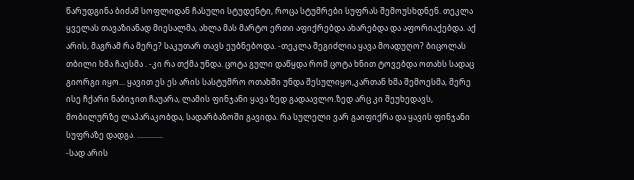წარუდგინა ბიძამ სოფლიდან ჩასული სტუდენტი, როცა სტუმრები სუფრას შემოუსხდნენ. თეკლა ყველას თავაზიანად მიესალმა, ახლა მას მარტო ერთი აფიქრებდა ახარებდა და აფორიაქებდა. აქ არის, მაგრამ რა მერე? საკუთარ თავს ეუბნებოდა. -თეკლა შეგიძლია ყავა მოადუღო? ბიცოლას თბილი ხმა ჩაესმა . -კი რა თქმა უნდა. ცოტა გული დაწყდა რომ ცოტა ხნით ტოვებდა ოთახს სადაც გიორგი იყო... ყავით ეს ეს არის სასტუმრო ოთახში უნდა შესულიყო,კართან ხმა შემოესმა, მერე ისე ჩქარი ნაბიჯით ჩაუარა, ლამის ფინჯანი ყავა ზედ გადაავლო.ზედ არც კი შეუხედავს, მობილურზე ლაპარაკობდა, სადარბაზოში გავიდა. რა სულელი ვარ გაიფიქრა და ყავის ფინჯანი სუფრაზე დადგა. .............
-სად არის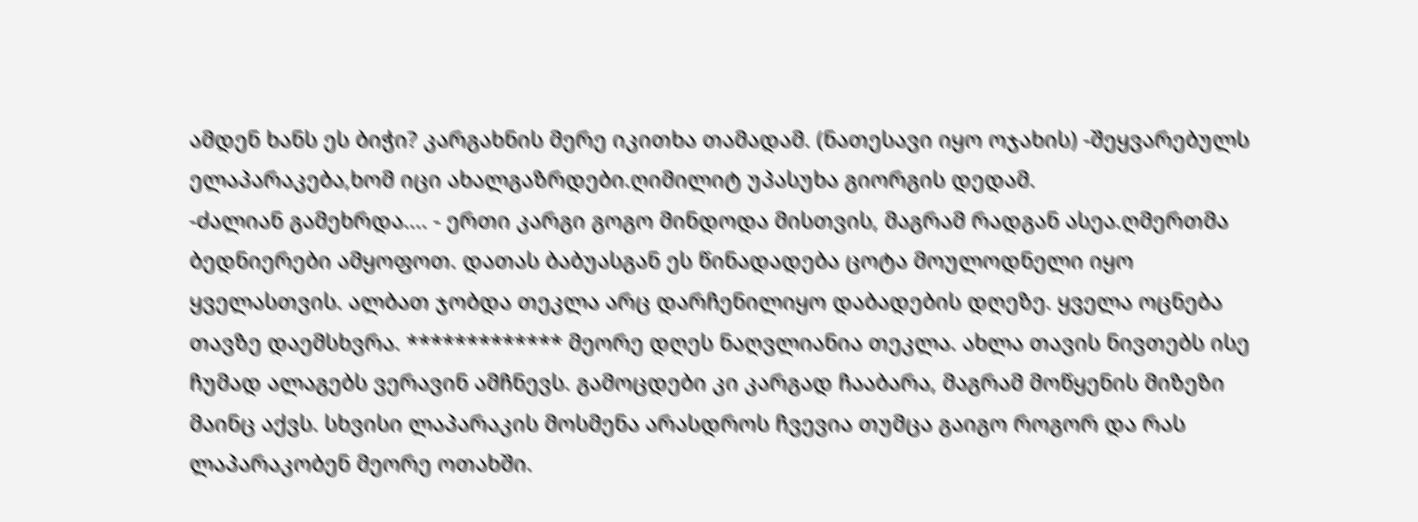ამდენ ხანს ეს ბიჭი? კარგახნის მერე იკითხა თამადამ. (ნათესავი იყო ოჯახის) -შეყვარებულს ელაპარაკება,ხომ იცი ახალგაზრდები.ღიმილიტ უპასუხა გიორგის დედამ.
-ძალიან გამეხრდა.... - ერთი კარგი გოგო მინდოდა მისთვის, მაგრამ რადგან ასეა.ღმერთმა ბედნიერები ამყოფოთ. დათას ბაბუასგან ეს წინადადება ცოტა მოულოდნელი იყო ყველასთვის. ალბათ ჯობდა თეკლა არც დარჩენილიყო დაბადების დღეზე. ყველა ოცნება თავზე დაემსხვრა. ************* მეორე დღეს ნაღვლიანია თეკლა. ახლა თავის ნივთებს ისე ჩუმად ალაგებს ვერავინ ამჩნევს. გამოცდები კი კარგად ჩააბარა, მაგრამ მოწყენის მიზეზი მაინც აქვს. სხვისი ლაპარაკის მოსმენა არასდროს ჩვევია თუმცა გაიგო როგორ და რას ლაპარაკობენ მეორე ოთახში.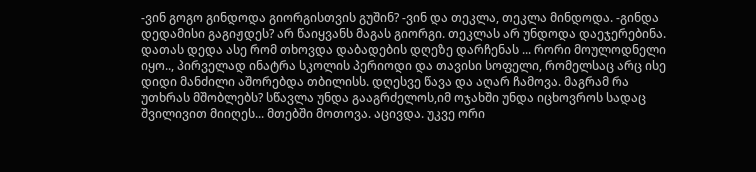-ვინ გოგო გინდოდა გიორგისთვის გუშინ? -ვინ და თეკლა, თეკლა მინდოდა. -გინდა დედამისი გაგიჟდეს? არ წაიყვანს მაგას გიორგი. თეკლას არ უნდოდა დაეჯერებინა. დათას დედა ასე რომ თხოვდა დაბადების დღეზე დარჩენას ... რორი მოულოდნელი იყო.., პირველად ინატრა სკოლის პერიოდი და თავისი სოფელი, რომელსაც არც ისე დიდი მანძილი აშორებდა თბილისს. დღესვე წავა და აღარ ჩამოვა. მაგრამ რა უთხრას მშობლებს? სწავლა უნდა გააგრძელოს,იმ ოჯახში უნდა იცხოვროს სადაც შვილივით მიიღეს... მთებში მოთოვა. აცივდა. უკვე ორი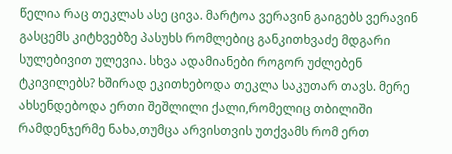წელია რაც თეკლას ასე ცივა. მარტოა ვერავინ გაიგებს ვერავინ გასცემს კიტხვებზე პასუხს რომლებიც განკითხვაძე მდგარი სულებივით ულევია. სხვა ადამიანები როგორ უძლებენ ტკივილებს? ხშირად ეკითხებოდა თეკლა საკუთარ თავს. მერე ახსენდებოდა ერთი შეშლილი ქალი,რომელიც თბილიში რამდენჯერმე ნახა,თუმცა არვისთვის უთქვამს რომ ერთ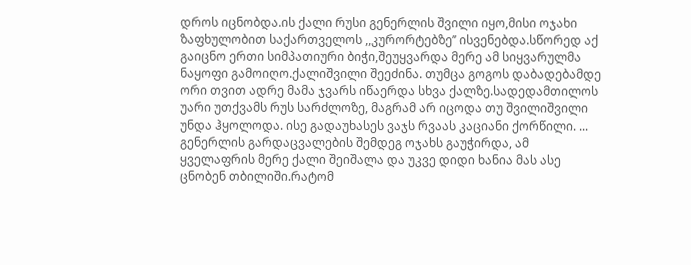დროს იცნობდა.ის ქალი რუსი გენერლის შვილი იყო,მისი ოჯახი ზაფხულობით საქართველოს ,,კურორტებზე’’ ისვენებდა.სწორედ აქ გაიცნო ერთი სიმპათიური ბიჭი,შეუყვარდა მერე ამ სიყვარულმა ნაყოფი გამოიღო.ქალიშვილი შეეძინა. თუმცა გოგოს დაბადებამდე ორი თვით ადრე მამა ჯვარს იწაერდა სხვა ქალზე.სადედამთილოს უარი უთქვამს რუს სარძლოზე, მაგრამ არ იცოდა თუ შვილიშვილი უნდა ჰყოლოდა. ისე გადაუხასეს ვაჯს რვაას კაციანი ქორწილი. ... გენერლის გარდაცვალების შემდეგ ოჯახს გაუჭირდა, ამ ყველაფრის მერე ქალი შეიშალა და უკვე დიდი ხანია მას ასე ცნობენ თბილიში.რატომ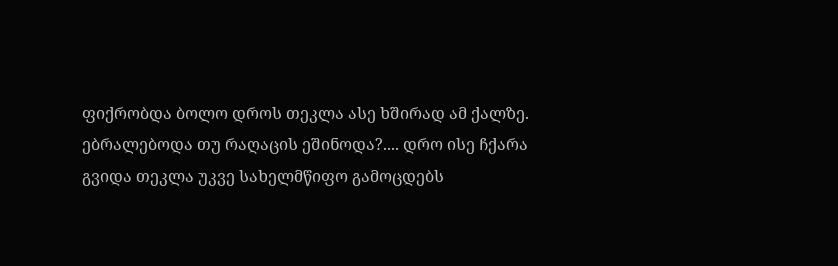ფიქრობდა ბოლო დროს თეკლა ასე ხშირად ამ ქალზე. ებრალებოდა თუ რაღაცის ეშინოდა?.... დრო ისე ჩქარა გვიდა თეკლა უკვე სახელმწიფო გამოცდებს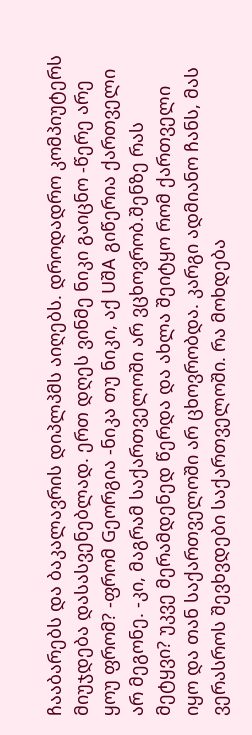ჩააბარებს და ბაკალავრის დიპლპმს აიღებს. დროდადრო კომპიუტერს მიუჯდება დასასვენებლად. ერთ დღეს ვინმე ნიკი გაიცნო -წერე არე ყოუ ფრომ? -ფრომ Gეორგია -ნიკა თუ ნიკი, აქ UშA გიწერია ქართველი არ მეგონე. -კი, მაგრამ საქართველოში არ ვცხოვრობ.შენზე რას მეტყვი? უკვე მერამდენედ წერდა და ახლა შეიტყო რომ ქართველი იყო და თან საქართველოში არ ცხოვრობდა. კარგი ადმიანო ჩანს, მას ვერასროს შევხვდები საქართველოში. რა მოხდება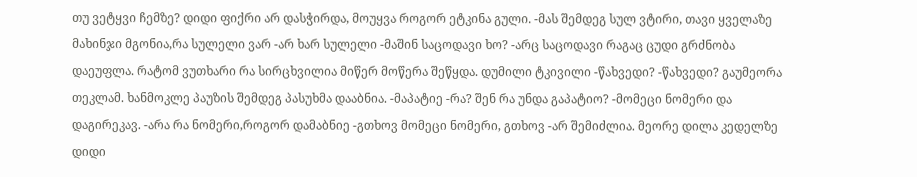თუ ვეტყვი ჩემზე? დიდი ფიქრი არ დასჭირდა, მოუყვა როგორ ეტკინა გული. -მას შემდეგ სულ ვტირი, თავი ყველაზე მახინჯი მგონია,რა სულელი ვარ -არ ხარ სულელი -მაშინ საცოდავი ხო? -არც საცოდავი რაგაც ცუდი გრძნობა დაეუფლა. რატომ ვუთხარი რა სირცხვილია მიწერ მოწერა შეწყდა. დუმილი ტკივილი -წახვედი? -წახვედი? გაუმეორა თეკლამ. ხანმოკლე პაუზის შემდეგ პასუხმა დააბნია. -მაპატიე -რა? შენ რა უნდა გაპატიო? -მომეცი ნომერი და დაგირეკავ. -არა რა ნომერი,როგორ დამაბნიე -გთხოვ მომეცი ნომერი, გთხოვ -არ შემიძლია. მეორე დილა კედელზე დიდი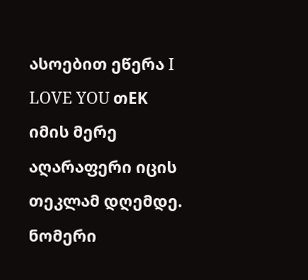ასოებით ეწერა I LOVE YOU თEK იმის მერე აღარაფერი იცის თეკლამ დღემდე. ნომერი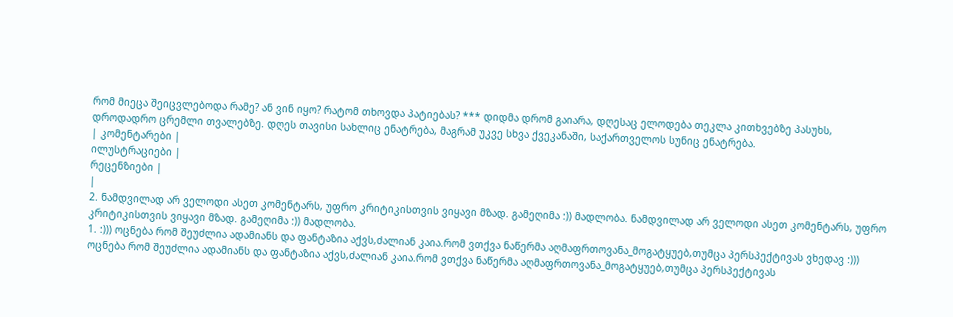რომ მიეცა შეიცვლებოდა რამე? ან ვინ იყო? რატომ თხოვდა პატიებას? *** დიდმა დრომ გაიარა, დღესაც ელოდება თეკლა კითხვებზე პასუხს, დროდადრო ცრემლი თვალებზე. დღეს თავისი სახლიც ენატრება, მაგრამ უკვე სხვა ქვეკანაში, საქართველოს სუნიც ენატრება.
| კომენტარები |
ილუსტრაციები |
რეცენზიები |
|
2. ნამდვილად არ ველოდი ასეთ კომენტარს, უფრო კრიტიკისთვის ვიყავი მზად. გამეღიმა :)) მადლობა. ნამდვილად არ ველოდი ასეთ კომენტარს, უფრო კრიტიკისთვის ვიყავი მზად. გამეღიმა :)) მადლობა.
1. :))) ოცნება რომ შეუძლია ადამიანს და ფანტაზია აქვს,ძალიან კაია.რომ ვთქვა ნაწერმა აღმაფრთოვანა_მოგატყუებ,თუმცა პერსპექტივას ვხედავ :))) ოცნება რომ შეუძლია ადამიანს და ფანტაზია აქვს,ძალიან კაია.რომ ვთქვა ნაწერმა აღმაფრთოვანა_მოგატყუებ,თუმცა პერსპექტივას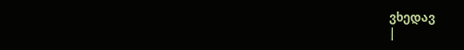ვხედავ
|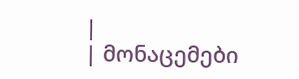|
| მონაცემები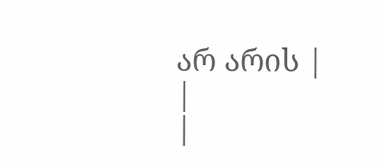არ არის |
|
|